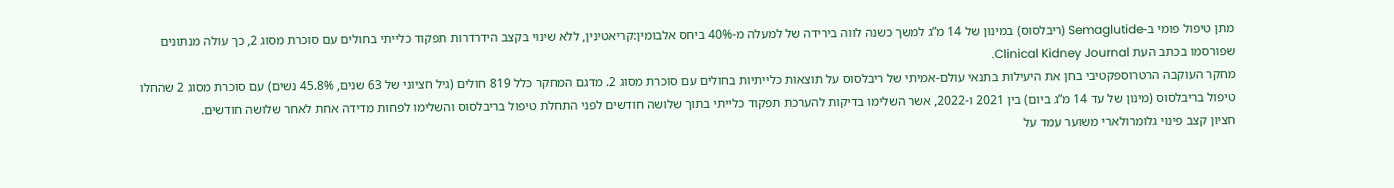מתן טיפול פומי ב-Semaglutide (ריבלסוס) במינון של 14 מ”ג למשך כשנה לווה בירידה של למעלה מ-40% ביחס אלבומין:קריאטינין, ללא שינוי בקצב הידרדרות תפקוד כלייתי בחולים עם סוכרת מסוג 2, כך עולה מנתונים שפורסמו בכתב העת Clinical Kidney Journal.
מחקר העוקבה הרטרוספקטיבי בחן את היעילות בתנאי עולם-אמיתי של ריבלסוס על תוצאות כלייתיות בחולים עם סוכרת מסוג 2. מדגם המחקר כלל 819 חולים (גיל חציוני של 63 שנים, 45.8% נשים) עם סוכרת מסוג 2 שהחלו טיפול בריבלסוס (מינון של עד 14 מ”ג ביום) בין 2021 ו-2022, אשר השלימו בדיקות להערכת תפקוד כלייתי בתוך שלושה חודשים לפני התחלת טיפול בריבלסוס והשלימו לפחות מדידה אחת לאחר שלושה חודשים.
חציון קצב פינוי גלומרולארי משוער עמד על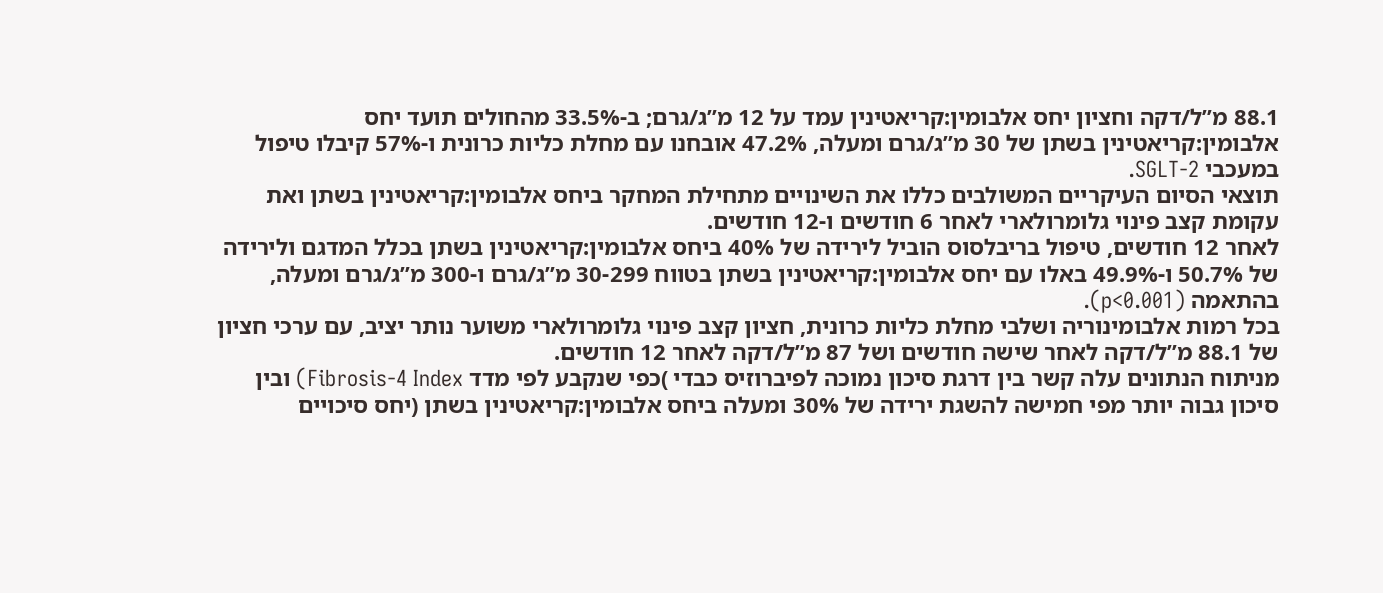88.1 מ”ל/דקה וחציון יחס אלבומין:קריאטינין עמד על 12 מ”ג/גרם; ב-33.5% מהחולים תועד יחס אלבומין:קריאטינין בשתן של 30 מ”ג/גרם ומעלה, 47.2% אובחנו עם מחלת כליות כרונית ו-57% קיבלו טיפול במעכבי SGLT-2.
תוצאי הסיום העיקריים המשולבים כללו את השינויים מתחילת המחקר ביחס אלבומין:קריאטינין בשתן ואת עקומת קצב פינוי גלומרולארי לאחר 6 חודשים ו-12 חודשים.
לאחר 12 חודשים, טיפול בריבלסוס הוביל לירידה של 40% ביחס אלבומין:קריאטינין בשתן בכלל המדגם ולירידה של 50.7% ו-49.9% באלו עם יחס אלבומין:קריאטינין בשתן בטווח 30-299 מ”ג/גרם ו-300 מ”ג/גרם ומעלה, בהתאמה (p<0.001).
בכל רמות אלבומינוריה ושלבי מחלת כליות כרונית, חציון קצב פינוי גלומרולארי משוער נותר יציב, עם ערכי חציון של 88.1 מ”ל/דקה לאחר שישה חודשים ושל 87 מ”ל/דקה לאחר 12 חודשים.
מניתוח הנתונים עלה קשר בין דרגת סיכון נמוכה לפיברוזיס כבדי )כפי שנקבע לפי מדד Fibrosis-4 Index) ובין סיכון גבוה יותר מפי חמישה להשגת ירידה של 30% ומעלה ביחס אלבומין:קריאטינין בשתן (יחס סיכויים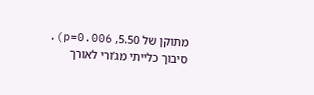מתוקן של 5.50, p=0.006).
סיבוך כלייתי מג’ורי לאורך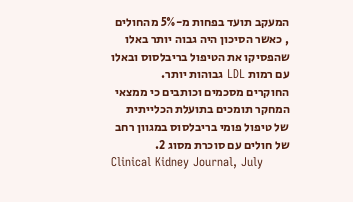המעקב תועד בפחות מ-5% מהחולים , כאשר הסיכון היה גבוה יותר באלו שהפסיקו את הטיפול בריבלסוס ובאלו עם רמות LDL גבוהות יותר.
החוקרים מסכמים וכותבים כי ממצאי המחקר תומכים בתועלת הכלייתית של טיפול פומי בריבלסוס במגוון רחב של חולים עם סוכרת מסוג 2.
Clinical Kidney Journal, July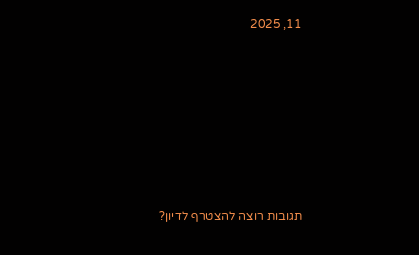11, 2025







תגובות רוצה להצטרף לדיון?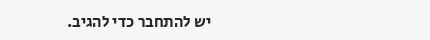יש להתחבר כדי להגיב.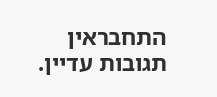התחבראין תגובות עדיין.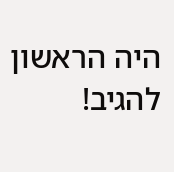היה הראשון להגיב!